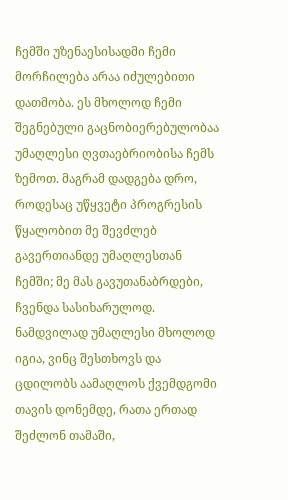ჩემში უზენაესისადმი ჩემი მორჩილება არაა იძულებითი დათმობა. ეს მხოლოდ ჩემი შეგნებული გაცნობიერებულობაა უმაღლესი ღვთაებრიობისა ჩემს ზემოთ. მაგრამ დადგება დრო, როდესაც უწყვეტი პროგრესის წყალობით მე შევძლებ გავერთიანდე უმაღლესთან ჩემში; მე მას გავუთანაბრდები, ჩვენდა სასიხარულოდ. ნამდვილად უმაღლესი მხოლოდ იგია, ვინც შესთხოვს და ცდილობს აამაღლოს ქვემდგომი თავის დონემდე, რათა ერთად შეძლონ თამაში,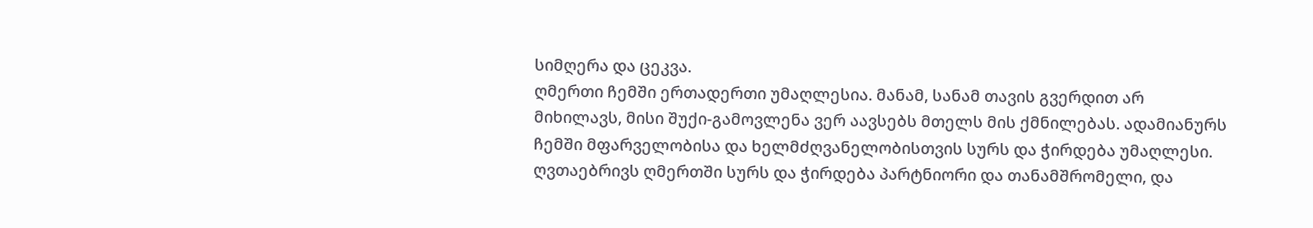სიმღერა და ცეკვა.
ღმერთი ჩემში ერთადერთი უმაღლესია. მანამ, სანამ თავის გვერდით არ მიხილავს, მისი შუქი-გამოვლენა ვერ აავსებს მთელს მის ქმნილებას. ადამიანურს ჩემში მფარველობისა და ხელმძღვანელობისთვის სურს და ჭირდება უმაღლესი. ღვთაებრივს ღმერთში სურს და ჭირდება პარტნიორი და თანამშრომელი, და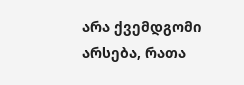არა ქვემდგომი არსება, რათა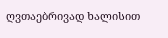ღვთაებრივად ხალისით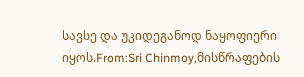სავსე და უკიდეგანოდ ნაყოფიერი იყოს.From:Sri Chinmoy,მისწრაფების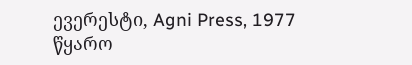ევერესტი, Agni Press, 1977
წყარო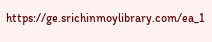https://ge.srichinmoylibrary.com/ea_1